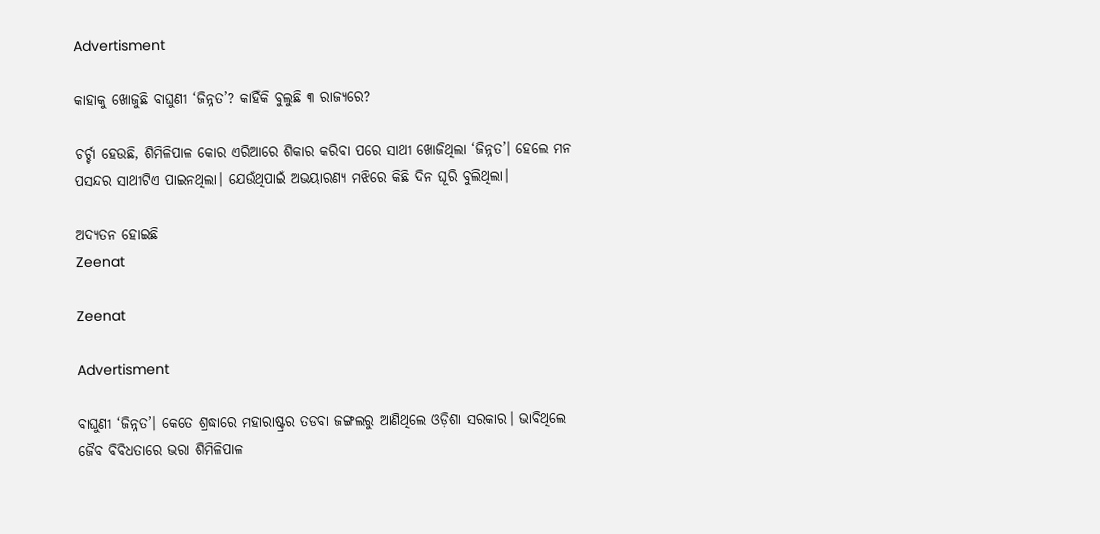Advertisment

କାହାକୁ ଖୋଜୁଛି ବାଘୁଣୀ ‘ଜିନ୍ନତ’? କାହିଁକି ବୁଲୁଛି ୩ ରାଜ୍ୟରେ?

ଚର୍ଚ୍ଚା ହେଉଛି, ଶିମିଳିପାଳ କୋର ଏରିଆରେ ଶିକାର କରିବା ପରେ ସାଥୀ ଖୋଜିଥିଲା ‘ଜିନ୍ନତ’। ହେଲେ ମନ ପସନ୍ଦର ସାଥୀଟିଏ ପାଇନଥିଲା। ଯେଉଁଥିପାଇଁ ଅଭୟାରଣ୍ୟ ମଝିରେ କିଛି ଦିନ ଘୂରି ବୁଲିଥିଲା।

ଅଦ୍ୟତନ ହୋଇଛି
Zeenat

Zeenat

Advertisment

ବାଘୁଣୀ ‘ଜିନ୍ନତ’। କେତେ ଶ୍ରଦ୍ଧାରେ ମହାରାଷ୍ଟ୍ରର ତଡବା ଜଙ୍ଗଲରୁ ଆଣିଥିଲେ ଓଡ଼ିଶା ସରକାର। ଭାବିଥିଲେ ଜୈବ ବିବିଧତାରେ ଭରା ଶିମିଳିପାଳ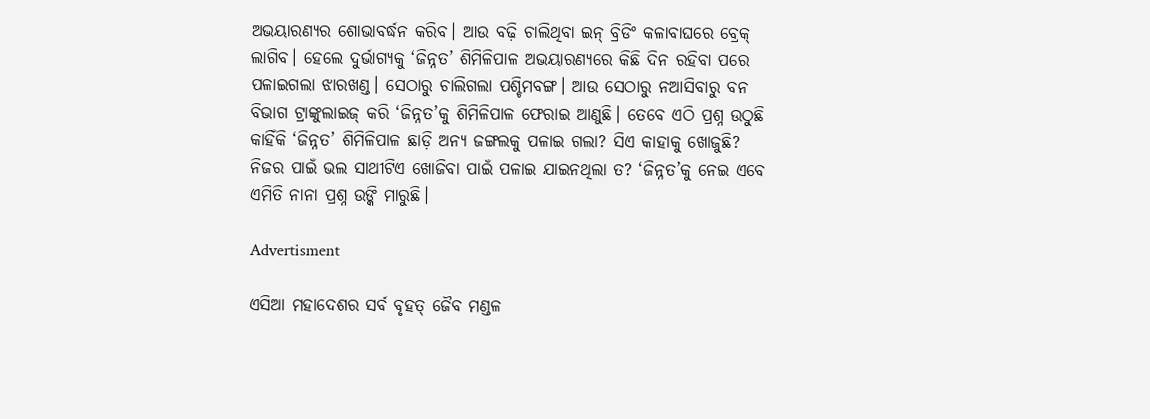ଅଭୟାରଣ୍ୟର ଶୋଭାବର୍ଦ୍ଧନ କରିବ। ଆଉ ବଢ଼ି ଚାଲିଥିବା ଇନ୍‌ ବ୍ରିଡିଂ କଳାବାଘରେ ବ୍ରେକ୍‌ ଲାଗିବ। ହେଲେ ଦୁର୍ଭାଗ୍ୟକୁ ‘ଜିନ୍ନତ’ ଶିମିଳିପାଳ ଅଭୟାରଣ୍ୟରେ କିଛି ଦିନ ରହିବା ପରେ ପଳାଇଗଲା ଝାରଖଣ୍ଡ। ସେଠାରୁ ଚାଲିଗଲା ପଶ୍ଚିମବଙ୍ଗ। ଆଉ ସେଠାରୁ ନଆସିବାରୁ ବନ ବିଭାଗ ଟ୍ରାଙ୍କୁଲାଇଜ୍‌ କରି ‘ଜିନ୍ନତ’କୁ ଶିମିଳିପାଳ ଫେରାଇ ଆଣୁଛି। ତେବେ ଏଠି ପ୍ରଶ୍ନ ଉଠୁଛି କାହିଁକି ‘ଜିନ୍ନତ’ ଶିମିଳିପାଳ ଛାଡ଼ି ଅନ୍ୟ ଜଙ୍ଗଲକୁ ପଳାଇ ଗଲା? ସିଏ କାହାକୁ ଖୋଜୁଛି? ନିଜର ପାଇଁ ଭଲ ସାଥୀଟିଏ ଖୋଜିବା ପାଇଁ ପଳାଇ ଯାଇନଥିଲା ତ? ‘ଜିନ୍ନତ’କୁ ନେଇ ଏବେ ଏମିତି ନାନା ପ୍ରଶ୍ନ ଉଙ୍କି ମାରୁଛି।

Advertisment

ଏସିଆ ମହାଦେଶର ସର୍ବ ବୃହତ୍ ଜୈବ ମଣ୍ଡଳ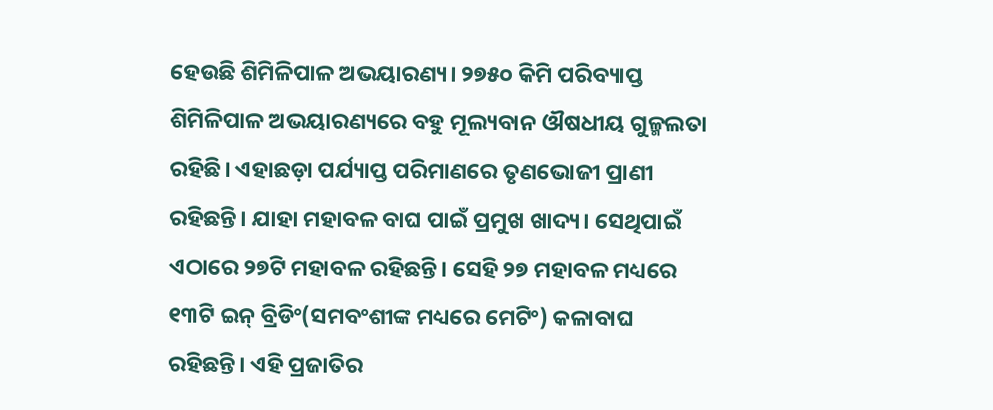ହେଉଛି ଶିମିଳିପାଳ ଅଭୟାରଣ୍ୟ। ୨୭୫୦ କିମି ପରିବ୍ୟାପ୍ତ ଶିମିଳିପାଳ ଅଭୟାରଣ୍ୟରେ ବହୁ ମୂଲ୍ୟବାନ ଔଷଧୀୟ ଗୁଳ୍ମଲତା ରହିଛି। ଏହାଛଡ଼ା ପର୍ଯ୍ୟାପ୍ତ ପରିମାଣରେ ତୃଣଭୋଜୀ ପ୍ରାଣୀ ରହିଛନ୍ତି। ଯାହା ମହାବଳ ବାଘ ପାଇଁ ପ୍ରମୁଖ ଖାଦ୍ୟ। ସେଥିପାଇଁ ଏଠାରେ ୨୭ଟି ମହାବଳ ରହିଛନ୍ତି। ସେହି ୨୭ ମହାବଳ ମଧ୍ୟରେ ୧୩ଟି ଇନ୍‌ ବ୍ରିଡିଂ(ସମବଂଶୀଙ୍କ ମଧ୍ୟରେ ମେଟିଂ) କଳାବାଘ ରହିଛନ୍ତି। ଏହି ପ୍ରଜାତିର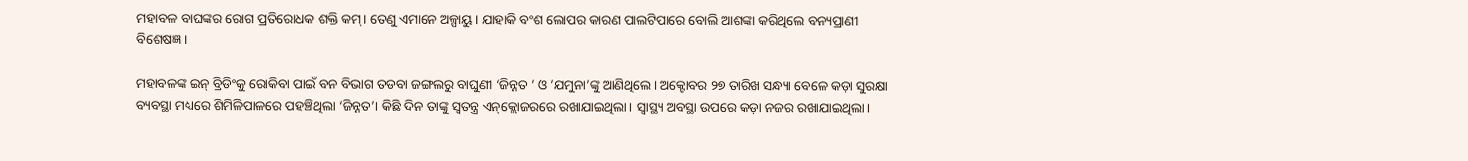ମହାବଳ ବାଘଙ୍କର ରୋଗ ପ୍ରତିରୋଧକ ଶକ୍ତି କମ୍। ତେଣୁ ଏମାନେ ଅଳ୍ପାୟୁ। ଯାହାକି ବଂଶ ଲୋପର କାରଣ ପାଲଟିପାରେ ବୋଲି ଆଶଙ୍କା କରିଥିଲେ ବନ୍ୟପ୍ରାଣୀ ବିଶେଷଜ୍ଞ।

ମହାବଳଙ୍କ ଇନ୍‌ ବ୍ରିଡିଂକୁ ରୋକିବା ପାଇଁ ବନ ବିଭାଗ ତଡବା ଜଙ୍ଗଲରୁ ବାଘୁଣୀ ‘ଜିନ୍ନତ ’ ଓ ’ଯମୁନା’ଙ୍କୁ ଆଣିଥିଲେ। ଅକ୍ଟୋବର ୨୭ ତାରିଖ ସନ୍ଧ୍ୟା ବେଳେ କଡ଼ା ସୁରକ୍ଷା ବ୍ୟବସ୍ଥା ମଧ୍ୟରେ ଶିମିଳିପାଳରେ ପହଞ୍ଚିଥିଲା ‘ଜିନ୍ନତ’। କିଛି ଦିନ ତାଙ୍କୁ ସ୍ୱତନ୍ତ୍ର ଏନ୍‌କ୍ଲୋଜରରେ ରଖାଯାଇଥିଲା। ସ୍ୱାସ୍ଥ୍ୟ ଅବସ୍ଥା ଉପରେ କଡ଼ା ନଜର ରଖାଯାଇଥିଲା।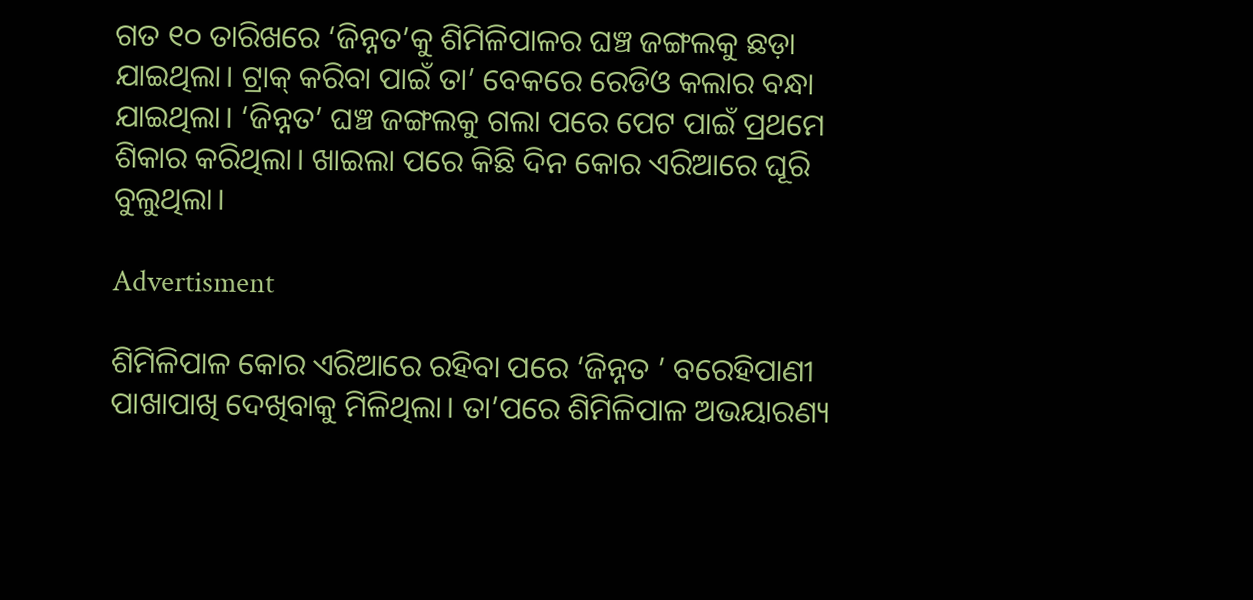ଗତ ୧୦ ତାରିଖରେ ‘ଜିନ୍ନତ’କୁ ଶିମିଳିପାଳର ଘଞ୍ଚ ଜଙ୍ଗଲକୁ ଛଡ଼ା ଯାଇଥିଲା। ଟ୍ରାକ୍‌ କରିବା ପାଇଁ ତା’ ବେକରେ ରେଡିଓ କଲାର ବନ୍ଧା ଯାଇଥିଲା। ‘ଜିନ୍ନତ’ ଘଞ୍ଚ ଜଙ୍ଗଲକୁ ଗଲା ପରେ ପେଟ ପାଇଁ ପ୍ରଥମେ ଶିକାର କରିଥିଲା। ଖାଇଲା ପରେ କିଛି ଦିନ କୋର ଏରିଆରେ ଘୂରି ବୁଲୁଥିଲା।

Advertisment

ଶିମିଳିପାଳ କୋର ଏରିଆରେ ରହିବା ପରେ ‘ଜିନ୍ନତ ’ ବରେହିପାଣୀ ପାଖାପାଖି ଦେଖିବାକୁ ମିଳିଥିଲା। ତା’ପରେ ଶିମିଳିପାଳ ଅଭୟାରଣ୍ୟ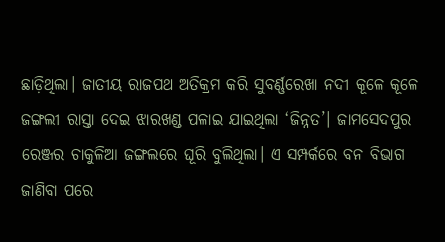ଛାଡ଼ିଥିଲା। ଜାତୀୟ ରାଜପଥ ଅତିକ୍ରମ କରି ସୁବର୍ଣ୍ଣରେଖା ନଦୀ କୂଳେ କୂଳେ ଜଙ୍ଗଲୀ ରାସ୍ତା ଦେଇ ଝାରଖଣ୍ଡ ପଳାଇ ଯାଇଥିଲା ‘ଜିନ୍ନତ’। ଜାମସେଦପୁର ରେଞ୍ଜର ଚାକୁଳିଆ ଜଙ୍ଗଲରେ ଘୂରି ବୁଲିଥିଲା। ଏ ସମ୍ପର୍କରେ ବନ ବିଭାଗ ଜାଣିବା ପରେ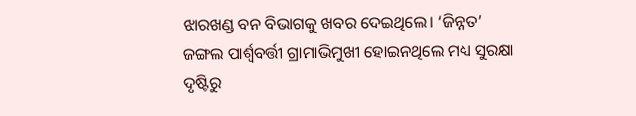ଝାରଖଣ୍ଡ ବନ ବିଭାଗକୁ ଖବର ଦେଇଥିଲେ। ‘ଜିନ୍ନତ’ ଜଙ୍ଗଲ ପାର୍ଶ୍ୱବର୍ତ୍ତୀ ଗ୍ରାମାଭିମୁଖୀ ହୋଇନଥିଲେ ମଧ୍ୟ ସୁରକ୍ଷା ଦୃଷ୍ଟିରୁ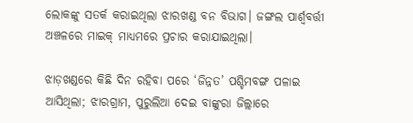ଲୋକଙ୍କୁ ସତର୍କ କରାଇଥିଲା ଝାରଖଣ୍ଡ ବନ ବିଭାଗ। ଜଙ୍ଗଲ ପାର୍ଶ୍ୱବର୍ତ୍ତୀ ଅଞ୍ଚଳରେ ମାଇକ୍‌ ମାଧ୍ୟମରେ ପ୍ରଚାର କରାଯାଇଥିଲା।

ଝାଡ଼ଖଣ୍ଡରେ କିଛି ଦିନ ରହିବା ପରେ ‘ଜିନ୍ନତ’ ପଶ୍ଚିମବଙ୍ଗ ପଳାଇ ଆସିଥିଲା; ଝାରଗ୍ରାମ, ପୁରୁଲିଆ ଦେଇ ବାଙ୍କୁରା ଜିଲ୍ଲାରେ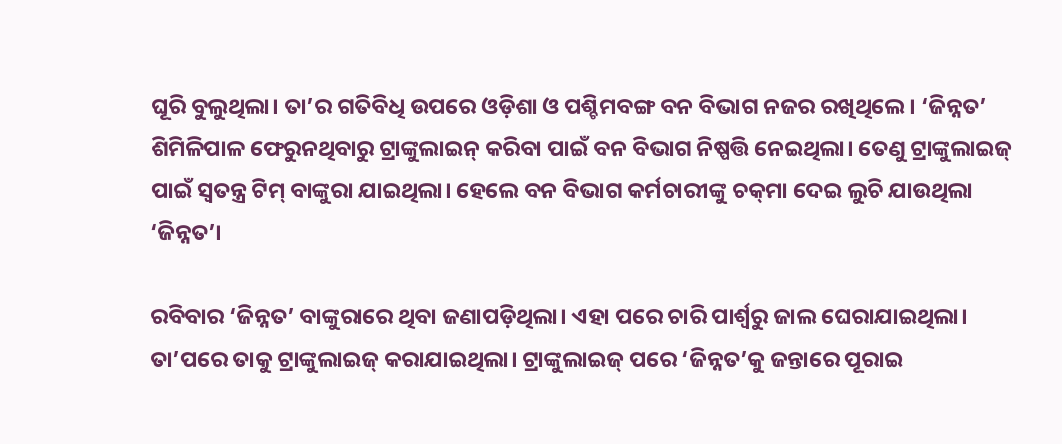ଘୂରି ବୁଲୁଥିଲା। ତା’ର ଗତିବିଧି ଉପରେ ଓଡ଼ିଶା ଓ ପଶ୍ଚିମବଙ୍ଗ ବନ ବିଭାଗ ନଜର ରଖିଥିଲେ। ‘ଜିନ୍ନତ’ ଶିମିଳିପାଳ ଫେରୁନଥିବାରୁ ଟ୍ରାଙ୍କୁଲାଇନ୍‌ କରିବା ପାଇଁ ବନ ବିଭାଗ ନିଷ୍ପତ୍ତି ନେଇଥିଲା। ତେଣୁ ଟ୍ରାଙ୍କୁଲାଇଜ୍‌ ପାଇଁ ସ୍ୱତନ୍ତ୍ର ଟିମ୍‌ ବାଙ୍କୁରା ଯାଇଥିଲା। ହେଲେ ବନ ବିଭାଗ କର୍ମଚାରୀଙ୍କୁ ଚକ୍‌ମା ଦେଇ ଲୁଚି ଯାଉଥିଲା ‘ଜିନ୍ନତ’।

ରବିବାର ‘ଜିନ୍ନତ’ ବାଙ୍କୁରାରେ ଥିବା ଜଣାପଡ଼ିଥିଲା। ଏହା ପରେ ଚାରି ପାର୍ଶ୍ୱରୁ ଜାଲ ଘେରାଯାଇଥିଲା। ତା’ପରେ ତାକୁ ଟ୍ରାଙ୍କୁଲାଇଜ୍‌ କରାଯାଇଥିଲା। ଟ୍ରାଙ୍କୁଲାଇଜ୍‌ ପରେ ‘ଜିନ୍ନତ’କୁ ଜନ୍ତାରେ ପୂରାଇ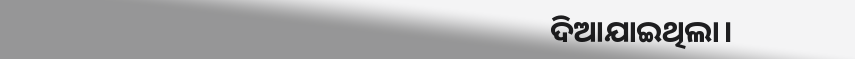ଦିଆଯାଇଥିଲା।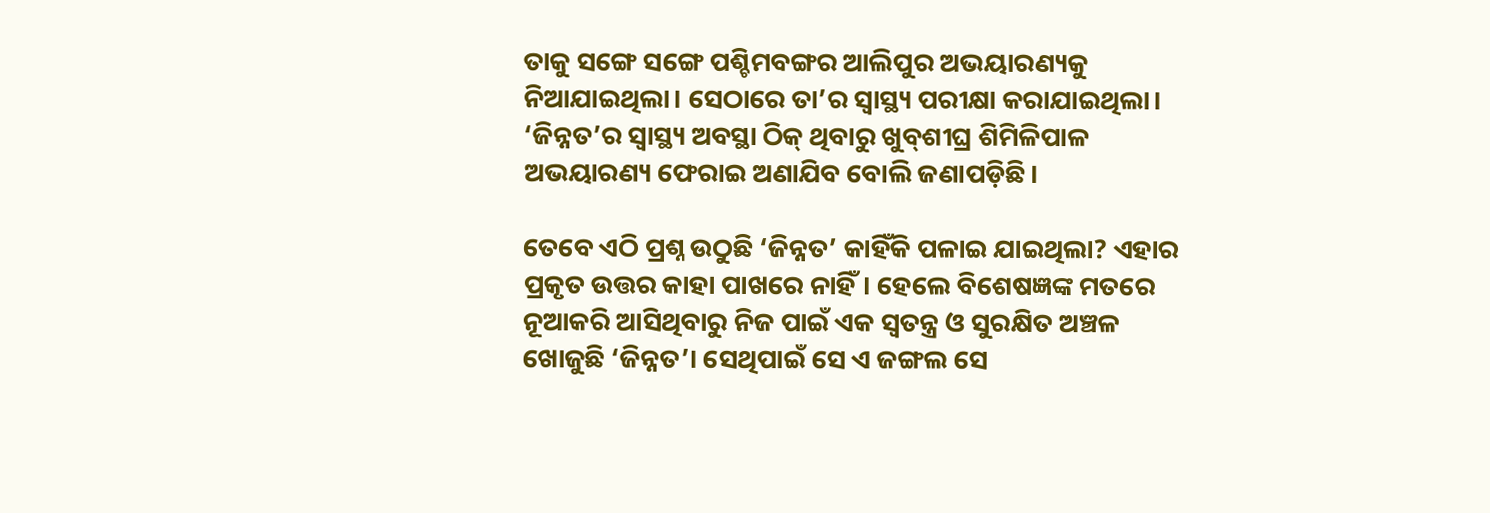ତାକୁ ସଙ୍ଗେ ସଙ୍ଗେ ପଶ୍ଚିମବଙ୍ଗର ଆଲିପୁର ଅଭୟାରଣ୍ୟକୁ ନିଆଯାଇଥିଲା। ସେଠାରେ ତା’ର ସ୍ୱାସ୍ଥ୍ୟ ପରୀକ୍ଷା କରାଯାଇଥିଲା। ‘ଜିନ୍ନତ’ର ସ୍ୱାସ୍ଥ୍ୟ ଅବସ୍ଥା ଠିକ୍‌ ଥିବାରୁ ଖୁବ୍‌ଶୀଘ୍ର ଶିମିଳିପାଳ ଅଭୟାରଣ୍ୟ ଫେରାଇ ଅଣାଯିବ ବୋଲି ଜଣାପଡ଼ିଛି।

ତେବେ ଏଠି ପ୍ରଶ୍ନ ଉଠୁଛି ‘ଜିନ୍ନତ’ କାହିଁକି ପଳାଇ ଯାଇଥିଲା? ଏହାର ପ୍ରକୃତ ଉତ୍ତର କାହା ପାଖରେ ନାହିଁ। ହେଲେ ବିଶେଷଜ୍ଞଙ୍କ ମତରେ ନୂଆକରି ଆସିଥିବାରୁ ନିଜ ପାଇଁ ଏକ ସ୍ୱତନ୍ତ୍ର ଓ ସୁରକ୍ଷିତ ଅଞ୍ଚଳ ଖୋଜୁଛି ‘ଜିନ୍ନତ’। ସେଥିପାଇଁ ସେ ଏ ଜଙ୍ଗଲ ସେ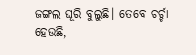ଜଙ୍ଗଲ ଘୂରି ବୁଲୁଛି। ତେବେ ଚର୍ଚ୍ଚା ହେଉଛି,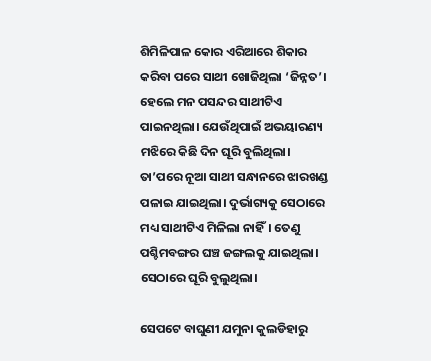ଶିମିଳିପାଳ କୋର ଏରିଆରେ ଶିକାର କରିବା ପରେ ସାଥୀ ଖୋଜିଥିଲା ‘ଜିନ୍ନତ’। ହେଲେ ମନ ପସନ୍ଦର ସାଥୀଟିଏ ପାଇନଥିଲା। ଯେଉଁଥିପାଇଁ ଅଭୟାରଣ୍ୟ ମଝିରେ କିଛି ଦିନ ଘୂରି ବୁଲିଥିଲା। ତା’ପରେ ନୂଆ ସାଥୀ ସନ୍ଧାନରେ ଝାରଖଣ୍ଡ ପଳାଇ ଯାଇଥିଲା। ଦୁର୍ଭାଗ୍ୟକୁ ସେଠାରେ ମଧ୍ୟ ସାଥୀଟିଏ ମିଳିଲା ନାହିଁ। ତେଣୁ ପଶ୍ଚିମବଙ୍ଗର ଘଞ୍ଚ ଜଙ୍ଗଲକୁ ଯାଇଥିଲା। ସେଠାରେ ଘୂରି ବୁଲୁଥିଲା।

ସେପଟେ ବାଘୁଣୀ ଯମୁନା କୁଲଡିହାରୁ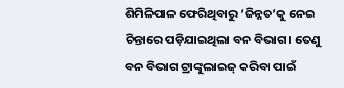ଶିମିଳିପାଳ ଫେରିଥିବାରୁ ‘ଜିନ୍ନତ’କୁ ନେଇ ଚିନ୍ତାରେ ପଡ଼ିଯାଇଥିଲା ବନ ବିଭାଗ। ତେଣୁ ବନ ବିଭାଗ ଟ୍ରାଙ୍କୁଲାଇଜ୍‌ କରିବା ପାଇଁ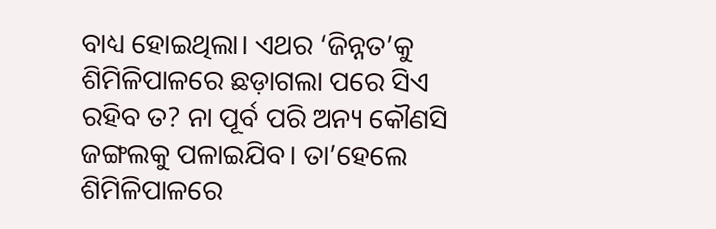ବାଧ୍ୟ ହୋଇଥିଲା। ଏଥର ‘ଜିନ୍ନତ’କୁ ଶିମିଳିପାଳରେ ଛଡ଼ାଗଲା ପରେ ସିଏ ରହିବ ତ? ନା ପୂର୍ବ ପରି ଅନ୍ୟ କୌଣସି ଜଙ୍ଗଲକୁ ପଳାଇଯିବ। ତା’ହେଲେ ଶିମିଳିପାଳରେ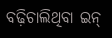ବଢ଼ିଚାଲିଥିବା ଇନ୍‌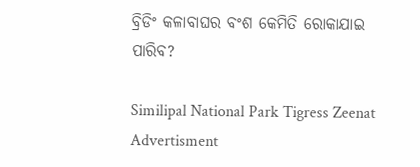ବ୍ରିଡିଂ କଳାବାଘର ବଂଶ କେମିତି ରୋକାଯାଇ ପାରିବ?

Similipal National Park Tigress Zeenat
Advertisment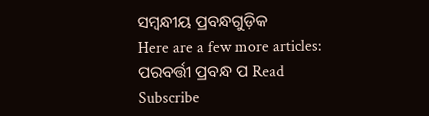ସମ୍ବନ୍ଧୀୟ ପ୍ରବନ୍ଧଗୁଡ଼ିକ
Here are a few more articles:
ପରବର୍ତ୍ତୀ ପ୍ରବନ୍ଧ ପ Read
Subscribe